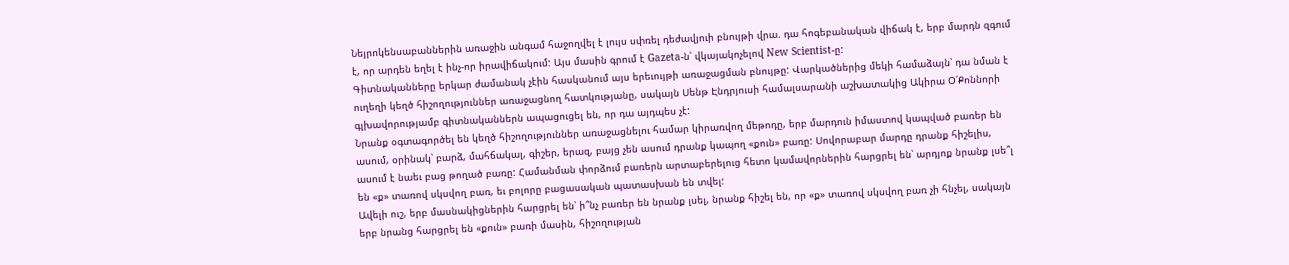Նեյրոկենսաբաններին առաջին անգամ հաջողվել է լույս սփռել դեժավյուի բնույթի վրա. դա հոգեբանական վիճակ է, երբ մարդն զգում է, որ արդեն եղել է ինչ-որ իրավիճակում: Այս մասին գրում է Gazeta-ն՝ վկայակոչելով New Scientist-ը:
Գիտնականները երկար ժամանակ չէին հասկանում այս երեւույթի առաջացման բնույթը: Վարկածներից մեկի համաձայն՝ դա նման է ուղեղի կեղծ հիշողություններ առաջացնող հատկությանը, սակայն Սենթ Էնդրյուսի համալսարանի աշխատակից Ակիրա Օ՛Քոննորի գլխավորությամբ գիտնականներն ապացուցել են, որ դա այդպես չէ:
Նրանք օգտագործել են կեղծ հիշողություններ առաջացնելու համար կիրառվող մեթոդը, երբ մարդուն իմաստով կապված բառեր են ասում, օրինակ՝ բարձ, մահճակալ, գիշեր, երազ, բայց չեն ասում դրանք կապող «քուն» բառը: Սովորաբար մարդը դրանք հիշելիս, ասում է նաեւ բաց թողած բառը: Համանման փորձում բառերն արտաբերելուց հետո կամավորներին հարցրել են՝ արդյոք նրանք լսե՞լ են «ք» տառով սկսվող բառ, եւ բոլորը բացասական պատասխան են տվել:
Ավելի ուշ, երբ մասնակիցներին հարցրել են՝ ի՞նչ բառեր են նրանք լսել, նրանք հիշել են, որ «ք» տառով սկսվող բառ չի հնչել, սակայն երբ նրանց հարցրել են «քուն» բառի մասին, հիշողության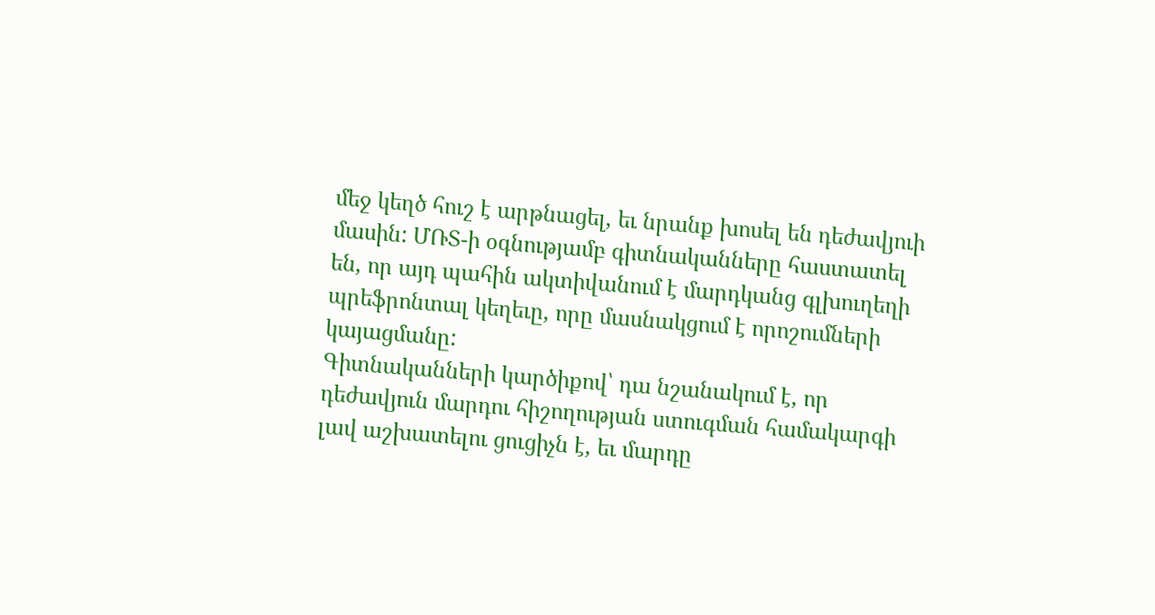մեջ կեղծ հուշ է արթնացել, եւ նրանք խոսել են դեժավյուի մասին: ՄՌՏ-ի օգնությամբ գիտնականները հաստատել են, որ այդ պահին ակտիվանում է մարդկանց գլխուղեղի պրեֆրոնտալ կեղեւը, որը մասնակցում է որոշումների կայացմանը:
Գիտնականների կարծիքով՝ դա նշանակում է, որ դեժավյուն մարդու հիշողության ստուգման համակարգի լավ աշխատելու ցուցիչն է, եւ մարդը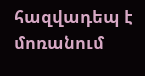հազվադեպ է մոռանում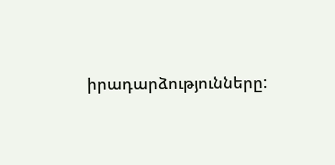իրադարձությունները: